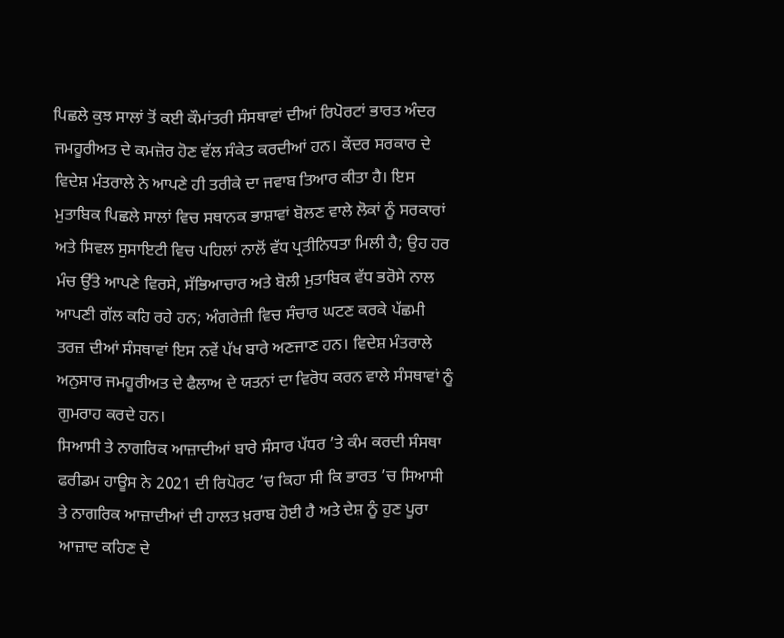ਪਿਛਲੇ ਕੁਝ ਸਾਲਾਂ ਤੋਂ ਕਈ ਕੌਮਾਂਤਰੀ ਸੰਸਥਾਵਾਂ ਦੀਆਂ ਰਿਪੋਰਟਾਂ ਭਾਰਤ ਅੰਦਰ ਜਮਹੂਰੀਅਤ ਦੇ ਕਮਜ਼ੋਰ ਹੋਣ ਵੱਲ ਸੰਕੇਤ ਕਰਦੀਆਂ ਹਨ। ਕੇਂਦਰ ਸਰਕਾਰ ਦੇ ਵਿਦੇਸ਼ ਮੰਤਰਾਲੇ ਨੇ ਆਪਣੇ ਹੀ ਤਰੀਕੇ ਦਾ ਜਵਾਬ ਤਿਆਰ ਕੀਤਾ ਹੈ। ਇਸ ਮੁਤਾਬਿਕ ਪਿਛਲੇ ਸਾਲਾਂ ਵਿਚ ਸਥਾਨਕ ਭਾਸ਼ਾਵਾਂ ਬੋਲਣ ਵਾਲੇ ਲੋਕਾਂ ਨੂੰ ਸਰਕਾਰਾਂ ਅਤੇ ਸਿਵਲ ਸੁਸਾਇਟੀ ਵਿਚ ਪਹਿਲਾਂ ਨਾਲੋਂ ਵੱਧ ਪ੍ਰਤੀਨਿਧਤਾ ਮਿਲੀ ਹੈ; ਉਹ ਹਰ ਮੰਚ ਉੱਤੇ ਆਪਣੇ ਵਿਰਸੇ, ਸੱਭਿਆਚਾਰ ਅਤੇ ਬੋਲੀ ਮੁਤਾਬਿਕ ਵੱਧ ਭਰੋਸੇ ਨਾਲ ਆਪਣੀ ਗੱਲ ਕਹਿ ਰਹੇ ਹਨ; ਅੰਗਰੇਜ਼ੀ ਵਿਚ ਸੰਚਾਰ ਘਟਣ ਕਰਕੇ ਪੱਛਮੀ ਤਰਜ਼ ਦੀਆਂ ਸੰਸਥਾਵਾਂ ਇਸ ਨਵੇਂ ਪੱਖ ਬਾਰੇ ਅਣਜਾਣ ਹਨ। ਵਿਦੇਸ਼ ਮੰਤਰਾਲੇ ਅਨੁਸਾਰ ਜਮਹੂਰੀਅਤ ਦੇ ਫੈਲਾਅ ਦੇ ਯਤਨਾਂ ਦਾ ਵਿਰੋਧ ਕਰਨ ਵਾਲੇ ਸੰਸਥਾਵਾਂ ਨੂੰ ਗੁਮਰਾਹ ਕਰਦੇ ਹਨ।
ਸਿਆਸੀ ਤੇ ਨਾਗਰਿਕ ਆਜ਼ਾਦੀਆਂ ਬਾਰੇ ਸੰਸਾਰ ਪੱਧਰ ’ਤੇ ਕੰਮ ਕਰਦੀ ਸੰਸਥਾ ਫਰੀਡਮ ਹਾਊਸ ਨੇ 2021 ਦੀ ਰਿਪੋਰਟ ’ਚ ਕਿਹਾ ਸੀ ਕਿ ਭਾਰਤ ’ਚ ਸਿਆਸੀ ਤੇ ਨਾਗਰਿਕ ਆਜ਼ਾਦੀਆਂ ਦੀ ਹਾਲਤ ਖ਼ਰਾਬ ਹੋਈ ਹੈ ਅਤੇ ਦੇਸ਼ ਨੂੰ ਹੁਣ ਪੂਰਾ ਆਜ਼ਾਦ ਕਹਿਣ ਦੇ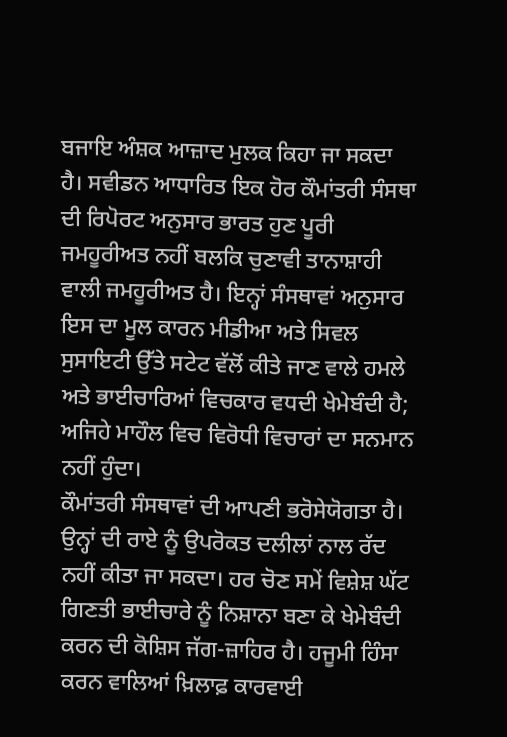ਬਜਾਇ ਅੰਸ਼ਕ ਆਜ਼ਾਦ ਮੁਲਕ ਕਿਹਾ ਜਾ ਸਕਦਾ ਹੈ। ਸਵੀਡਨ ਆਧਾਰਿਤ ਇਕ ਹੋਰ ਕੌਮਾਂਤਰੀ ਸੰਸਥਾ ਦੀ ਰਿਪੋਰਟ ਅਨੁਸਾਰ ਭਾਰਤ ਹੁਣ ਪੂਰੀ ਜਮਹੂਰੀਅਤ ਨਹੀਂ ਬਲਕਿ ਚੁਣਾਵੀ ਤਾਨਾਸ਼ਾਹੀ ਵਾਲੀ ਜਮਹੂਰੀਅਤ ਹੈ। ਇਨ੍ਹਾਂ ਸੰਸਥਾਵਾਂ ਅਨੁਸਾਰ ਇਸ ਦਾ ਮੂਲ ਕਾਰਨ ਮੀਡੀਆ ਅਤੇ ਸਿਵਲ ਸੁਸਾਇਟੀ ਉੱਤੇ ਸਟੇਟ ਵੱਲੋਂ ਕੀਤੇ ਜਾਣ ਵਾਲੇ ਹਮਲੇ ਅਤੇ ਭਾਈਚਾਰਿਆਂ ਵਿਚਕਾਰ ਵਧਦੀ ਖੇਮੇਬੰਦੀ ਹੈ; ਅਜਿਹੇ ਮਾਹੌਲ ਵਿਚ ਵਿਰੋਧੀ ਵਿਚਾਰਾਂ ਦਾ ਸਨਮਾਨ ਨਹੀਂ ਹੁੰਦਾ।
ਕੌਮਾਂਤਰੀ ਸੰਸਥਾਵਾਂ ਦੀ ਆਪਣੀ ਭਰੋਸੇਯੋਗਤਾ ਹੈ। ਉਨ੍ਹਾਂ ਦੀ ਰਾਏ ਨੂੰ ਉਪਰੋਕਤ ਦਲੀਲਾਂ ਨਾਲ ਰੱਦ ਨਹੀਂ ਕੀਤਾ ਜਾ ਸਕਦਾ। ਹਰ ਚੋਣ ਸਮੇਂ ਵਿਸ਼ੇਸ਼ ਘੱਟ ਗਿਣਤੀ ਭਾਈਚਾਰੇ ਨੂੰ ਨਿਸ਼ਾਨਾ ਬਣਾ ਕੇ ਖੇਮੇਬੰਦੀ ਕਰਨ ਦੀ ਕੋਸ਼ਿਸ ਜੱਗ-ਜ਼ਾਹਿਰ ਹੈ। ਹਜੂਮੀ ਹਿੰਸਾ ਕਰਨ ਵਾਲਿਆਂ ਖ਼ਿਲਾਫ਼ ਕਾਰਵਾਈ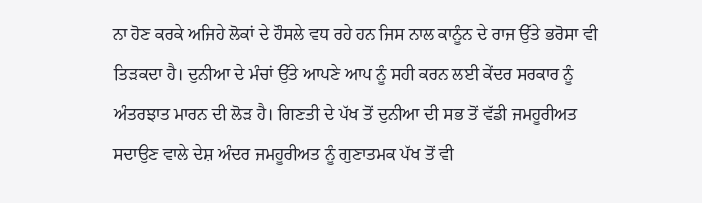ਨਾ ਹੋਣ ਕਰਕੇ ਅਜਿਹੇ ਲੋਕਾਂ ਦੇ ਹੌਸਲੇ ਵਧ ਰਹੇ ਹਨ ਜਿਸ ਨਾਲ ਕਾਨੂੰਨ ਦੇ ਰਾਜ ਉੱਤੇ ਭਰੋਸਾ ਵੀ ਤਿੜਕਦਾ ਹੈ। ਦੁਨੀਆ ਦੇ ਮੰਚਾਂ ਉੱਤੇ ਆਪਣੇ ਆਪ ਨੂੰ ਸਹੀ ਕਰਨ ਲਈ ਕੇਂਦਰ ਸਰਕਾਰ ਨੂੰ ਅੰਤਰਝਾਤ ਮਾਰਨ ਦੀ ਲੋੜ ਹੈ। ਗਿਣਤੀ ਦੇ ਪੱਖ ਤੋਂ ਦੁਨੀਆ ਦੀ ਸਭ ਤੋਂ ਵੱਡੀ ਜਮਹੂਰੀਅਤ ਸਦਾਉਣ ਵਾਲੇ ਦੇਸ਼ ਅੰਦਰ ਜਮਹੂਰੀਅਤ ਨੂੰ ਗੁਣਾਤਮਕ ਪੱਖ ਤੋਂ ਵੀ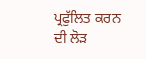ਪ੍ਰਫੁੱਲਿਤ ਕਰਨ ਦੀ ਲੋੜ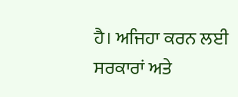ਹੈ। ਅਜਿਹਾ ਕਰਨ ਲਈ ਸਰਕਾਰਾਂ ਅਤੇ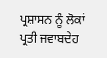ਪ੍ਰਸ਼ਾਸਨ ਨੂੰ ਲੋਕਾਂ ਪ੍ਰਤੀ ਜਵਾਬਦੇਹ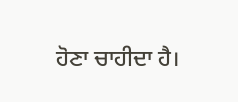ਹੋਣਾ ਚਾਹੀਦਾ ਹੈ।